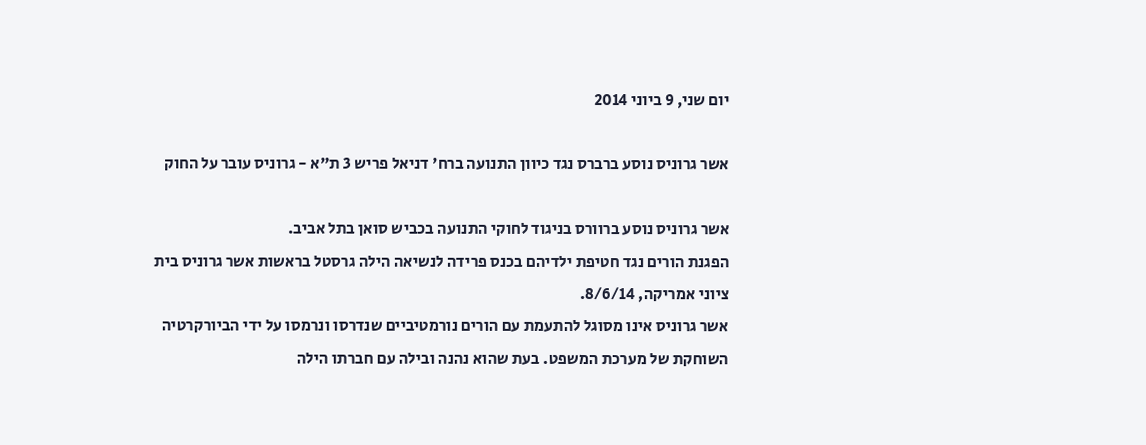יום שני, 9 ביוני 2014

אשר גרוניס נוסע ברברס נגד כיוון התנועה ברח' דניאל פריש 3 ת"א - גרוניס עובר על החוק

אשר גרוניס נוסע ברוורס בניגוד לחוקי התנועה בכביש סואן בתל אביב.
הפגנת הורים נגד חטיפת ילדיהם בכנס פרידה לנשיאה הילה גרסטל בראשות אשר גרוניס בית ציוני אמריקה, 8/6/14.
אשר גרוניס אינו מסוגל להתעמת עם הורים נורמטיביים שנדרסו ונרמסו על ידי הביורקרטיה השוחקת של מערכת המשפט. בעת שהוא נהנה ובילה עם חברתו הילה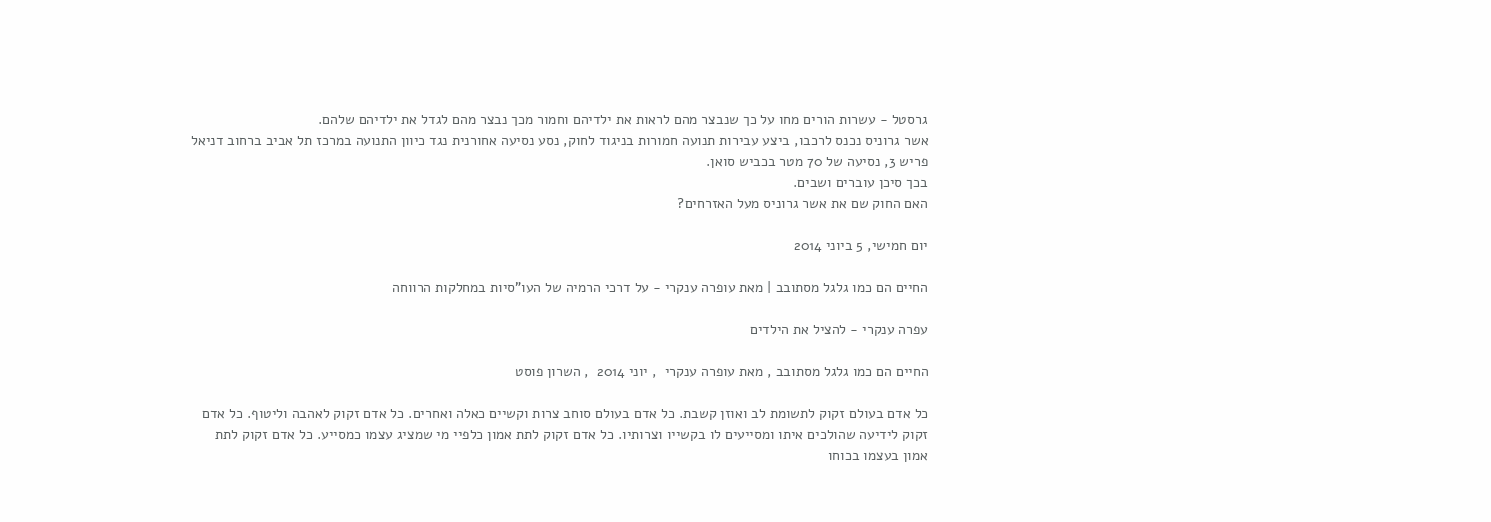גרסטל - עשרות הורים מחו על כך שנבצר מהם לראות את ילדיהם וחמור מכך נבצר מהם לגדל את ילדיהם שלהם.
אשר גרוניס נכנס לרכבו, ביצע עבירות תנועה חמורות בניגוד לחוק, נסע נסיעה אחורנית נגד כיוון התנועה במרכז תל אביב ברחוב דניאל פריש 3, נסיעה של 70 מטר בכביש סואן.
בכך סיכן עוברים ושבים.
האם החוק שם את אשר גרוניס מעל האזרחים?

יום חמישי, 5 ביוני 2014

החיים הם כמו גלגל מסתובב | מאת עופרה ענקרי - על דרכי הרמיה של העו"סיות במחלקות הרווחה

עפרה ענקרי - להציל את הילדים

החיים הם כמו גלגל מסתובב , מאת עופרה ענקרי  , יוני 2014  , השרון פוסט

כל אדם בעולם זקוק לתשומת לב ואוזן קשבת. כל אדם בעולם סוחב צרות וקשיים כאלה ואחרים. כל אדם זקוק לאהבה וליטוף. כל אדם זקוק לידיעה שהולכים איתו ומסייעים לו בקשייו וצרותיו. כל אדם זקוק לתת אמון כלפיי מי שמציג עצמו כמסייע. כל אדם זקוק לתת אמון בעצמו בכוחו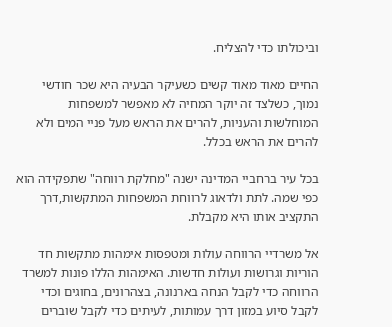וביכולתו כדי להצליח.

החיים מאוד מאוד קשים כשעיקר הבעיה היא שכר חודשי נמוך, כשלצד זה יוקר המחיה לא מאפשר למשפחות המוחלשות והעניות, להרים את הראש מעל פניי המים ולא להרים את הראש בכלל.

בכל עיר ברחביי המדינה ישנה "מחלקת רווחה" שתפקידה הוא כפי שמה. לתת ולדאוג לרווחת המשפחות המתקשות,דרך התקציב אותו היא מקבלת.

אל משרדיי הרווחה עולות ומטפסות אימהות מתקשות חד הוריות וגרושות ועולות חדשות. האימהות הללו פונות למשרד הרווחה כדי לקבל הנחה בארנונה, בצהרונים, בחוגים וכדי לקבל סיוע במזון דרך עמותות, לעיתים כדי לקבל שוברים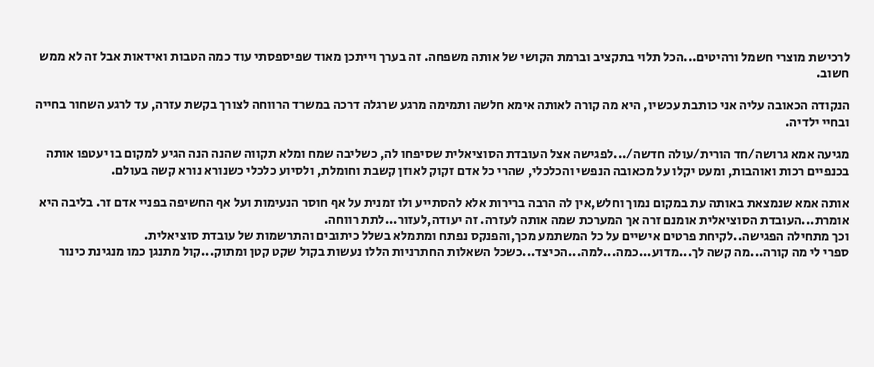לרכישת מוצרי חשמל ורהיטים...הכל תלוי בתקציב וברמת הקושי של אותה משפחה. זה בערך וייתכן מאוד שפיספסתי עוד כמה הטבות ואידאות אבל זה לא ממש חשוב.

הנקודה הכאובה עליה אני כותבת עכשיו, היא מה קורה לאותה אימא חלשה ותמימה מרגע שרגלה דרכה במשרד הרווחה לצורך בקשת עזרה, עד לרגע השחור בחייה ובחיי ילדיה.

מגיעה אמא גרושה/חד הורית/עולה חדשה/...לפגישה אצל העובדת הסוציאלית שסיפחו לה, כשליבה שמח ומלא תקווה שהנה הנה הגיע למקום בו יעטפו אותה בכנפיים רכות ואוהבות, ומעט יקלו על מכאובה הנפשי והכלכלי, שהרי כל אדם זקוק לאוזן קשבת וחומלת, ולסיוע כלכלי כשנורא נורא קשה בעולם.

אותה אמא שנמצאת באותה עת במקום נמוך וחלש,אין לה הרבה ברירות אלא להסתייע ולו זמנית על אף חוסר הנעימות ועל אף החשיפה בפניי אדם זר. בליבה היא אומרת...העובדת הסוציאלית אומנם זרה אך המערכת שמה אותה לעזרה. זה יעודה,לעזור...לתת רווחה.
וכך מתחילה הפגישה..לקיחת פרטים אישיים על כל המשתמע מכך,והפנקס נפתח ומתמלא בשלל כיתובים והתרשמות של עובדת סוציאלית.
ספרי לי מה קורה...מה קשה לך...מדוע...כמה...למה...הכיצד...כשכל השאלות החתרניות הללו נעשות בקול שקט קטן ומתוק...קול מתנגן כמו מנגינת כינור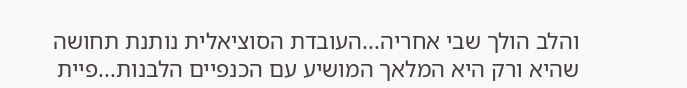והלב הולך שבי אחריה...העובדת הסוציאלית נותנת תחושה שהיא ורק היא המלאך המושיע עם הכנפיים הלבנות...פיית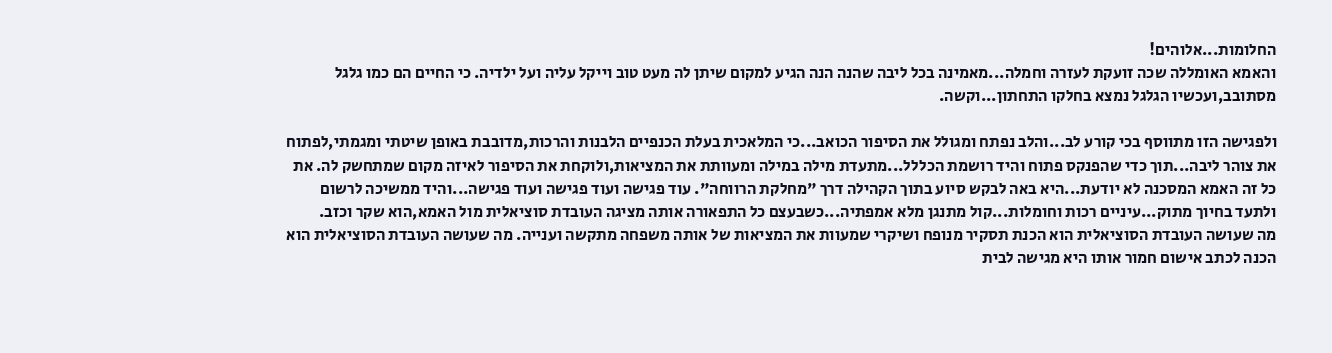החלומות...אלוהים!
והאמא האומללה שכה זועקת לעזרה וחמלה...מאמינה בכל ליבה שהנה הנה הגיע למקום שיתן לה מעט טוב וייקל עליה ועל ילדיה. כי החיים הם כמו גלגל מסתובב,ועכשיו הגלגל נמצא בחלקו התחתון...וקשה.

ולפגישה הזו מתווסף בכי קורע לב...והלב נפתח ומגולל את הסיפור הכואב...כי המלאכית בעלת הכנפיים הלבנות והרכות,מדובבת באופן שיטתי ומגמתי,לפתוח את צוהר ליבה...תוך כדי שהפנקס פתוח והיד רושמת הכללל...מתעדת מילה במילה ומעוותת את המציאות,ולוקחת את הסיפור לאיזה מקום שמתחשק לה. את כל זה האמא המסכנה לא יודעת...היא באה לבקש סיוע בתוך הקהילה דרך "מחלקת הרווחה". עוד פגישה ועוד פגישה ועוד פגישה...והיד ממשיכה לרשום ולתעד בחיוך מתוק...עיניים רכות וחומלות...קול מתנגן מלא אמפתיה...כשבעצם כל התפאורה אותה מציגה העובדת סוציאלית מול האמא,הוא שקר וכזב.
מה שעושה העובדת הסוציאלית הוא הכנת תסקיר מנופח ושיקרי שמעוות את המציאות של אותה משפחה מתקשה וענייה. מה שעושה העובדת הסוציאלית הוא הכנה לכתב אישום חמור אותו היא מגישה לבית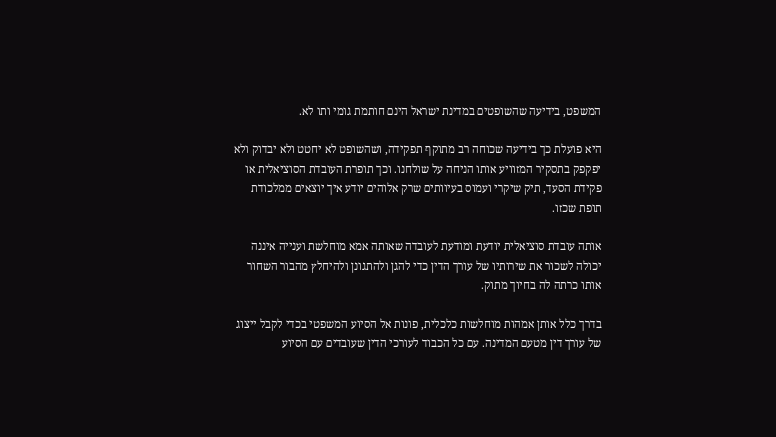המשפט, בידיעה שהשופטים במדינת ישראל הינם חותמת גומי ותו לא.

היא פועלת כך בידיעה שכוחה רב מתוקף תפקידה, ושהשופט לא יחטט ולא יבדוק ולא יפקפק בתסקיר המזוויע אותו הניחה על שולחנו. וכך תופרת העובדת הסוציאלית או פקידת הסעד, תיק שיקרי ועמוס בעיוותים שרק אלוהים יודע איך יוצאים ממלכודת תופת שכזו.

אותה עובדת סוציאלית יודעת ומודעת לעובדה שאותה אמא מוחלשת וענייה איננה יכולה לשכור את שירותיו של עורך הדין כדי להגן ולהתגונן ולהיחלץ מהבור השחור אותו כרתה לה בחיוך מתוק.

בדרך כלל אותן אמהות מוחלשות כלכלית, פונות אל הסיוע המשפטי בכדי לקבל ייצוג של עורך דין מטעם המדינה. עם כל הכבוד לעורכי הדין שעובדים עם הסיוע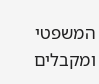המשפטי ומקבלים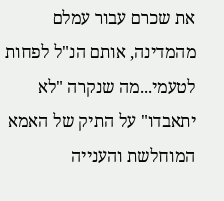את שכרם עבור עמלם מהמדינה, אותם הנ"ל לפחות לטעמי...מה שנקרה "לא יתאבדו" על התיק של האמא המוחלשת והענייה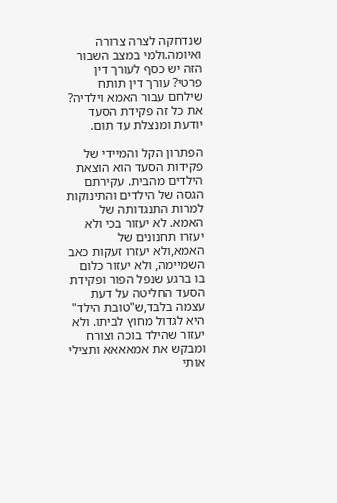שנדחקה לצרה צרורה ואיומה.ולמי במצב השבור הזה יש כסף לעורך דין פרטי? עורך דין תותח שילחם עבור האמא וילדיה? את כל זה פקידת הסעד יודעת ומנצלת עד תום.

הפתרון הקל והמיידי של פקידות הסעד הוא הוצאת הילדים מהבית. עקירתם הגסה של הילדים והתינוקות למרות התנגדותה של האמא. לא יעזור בכי ולא יעזרו תחנונים של האמא,ולא יעזרו זעקות כאב השמיימה, ולא יעזור כלום בו ברגע שנפל הפור ופקידת הסעד החליטה על דעת עצמה בלבד,ש"טובת הילד" היא לגדול מחוץ לביתו. ולא יעזור שהילד בוכה וצורח ומבקש את אמאאאא ותצילי אותי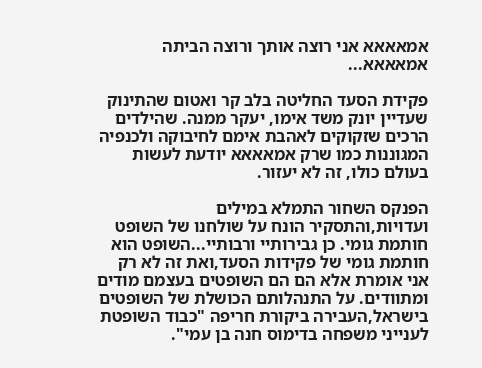אמאאאא אני רוצה אותך ורוצה הביתה אמאאאא...

פקידת הסעד החליטה בלב קר ואטום שהתינוק שעדיין יונק משד אימו, יעקר ממנה. שהילדים הרכים שזקוקים לאהבת אימם לחיבוקה ולכנפיה המגוננות כמו שרק אמאאאא יודעת לעשות בעולם כולו, זה לא יעזור.

הפנקס השחור התמלא במילים ועדויות,והתסקיר הונח על שולחנו של השופט חותמת גומי. כן גבירותיי ורבותיי...השופט הוא חותמת גומי של פקידות הסעד,ואת זה לא רק אני אומרת אלא הם הם השופטים בעצמם מודים ומתוודים. על התנהלותם הכושלת של השופטים בישראל,העבירה ביקורת חריפה "כבוד השופטת לענייני משפחה בדימוס חנה בן עמי".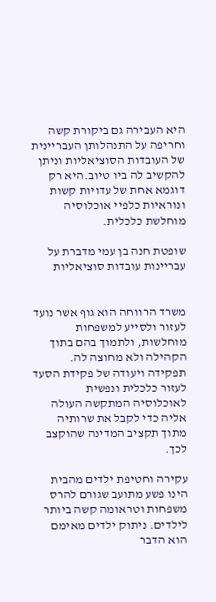היא העבירה גם ביקורת קשה וחריפה על התנהלותן העבריינית של העובדות הסוציאליות וניתן להקשיב לה ביו טיוב.היא רק דוגמא אחת של עדויות קשות ונוראיות כלפיי אוכלוסיה מוחלשת כלכלית.

שופטת חנה בן עמי מדברת על עבריינות עובדות סוציאליות


משרד הרווחה הוא גוף אשר נועד לעזור ולסייע למשפחות מוחלשות, ולתמוך בהם בתוך הקהילה ולא מחוצה לה. תפקידה ויעודה של פקידת הסעד לעזור כלכלית ונפשית לאוכלוסיה המתקשה העולה אליה כדי לקבל את שרותיה מתוך תקציב המדינה שהוקצב לכך.

עקירה וחטיפת ילדים מהבית הינו פשע מתועב שגורם להרס משפחות וטראומה קשה ביותר לילדים. ניתוק ילדים מאימם הוא הדבר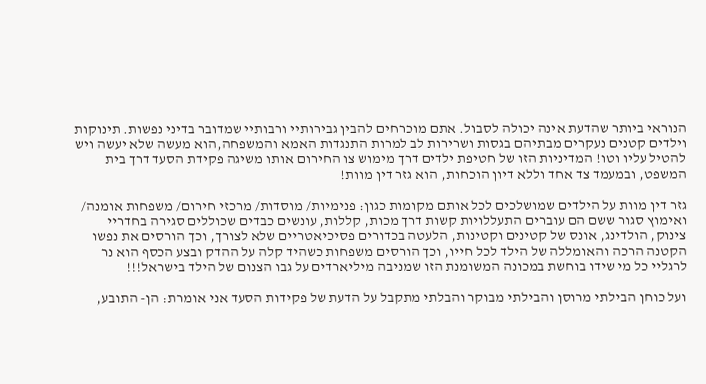הנוראי ביותר שהדעת אינה יכולה לסבול. אתם מוכרחים להבין גבירותיי ורבותיי שמדובר בדיני נפשות. תינוקות וילדים קטנים נעקרים מבתיהם בגסות ושרירות לב למרות התנגדות האמא והמשפחה,הוא מעשה שלא יעשה ויש להטיל עליו וטו! המדיניות הזו של חטיפת ילדים דרך מימוש צו החירום אותו משיגה פקידת הסעד דרך בית המשפט, ובמעמד צד אחד וללא דיון הוכחות, הוא גזר דין מוות!

גזר דין מוות על הילדים שמושלכים לכל אותם מקומות כגון: פנימיות/ מוסדות/ מרכזי חירום/ משפחות אומנה/ ואימוץ סגור ששם הם עוברים התעללויות קשות דרך מכות, קללות, עונשים כבדים שכוללים סגירה בחדריי צינוק, הולדינג, אונס של קטינים וקטינות, הלעטה בכדורים פסיכיאטריים שלא לצורך, וכך הורסים את נפשו הקטנה הרכה והאומללה של הילד לכל חייו, וכך הורסים משפחות כשהיד קלה על ההדק ובצע הכסף הוא נר לרגליי כל מי שידו בוחשת במכונה המשומנת הזו שמניבה מיליארדים על גבו הצנום של הילד בישראל!!!

ועל כוחן הבילתי מרוסן והבילתי מבוקר והבלתי מתקבל על הדעת של פקידות הסעד אני אומרת: הן- התובע,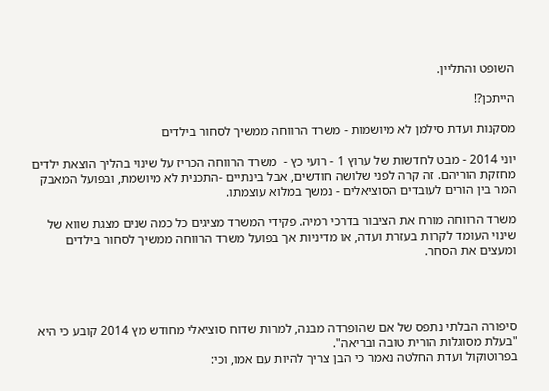השופט והתליין.

הייתכן?!

מסקנות ועדת סילמן לא מיושמות - משרד הרווחה ממשיך לסחור בילדים

יוני 2014 - מבט לחדשות של ערוץ 1 - רועי כץ -  משרד הרווחה הכריז על שינוי בהליך הוצאת ילדים מחזקת הוריהם. זה קרה לפני שלושה חודשים, אבל בינתיים -התכנית לא מיושמת, ובפועל המאבק המר בין הורים לעובדים הסוציאלים - נמשך במלוא עוצמתו.

משרד הרווחה מורח את הציבור בדרכי רמיה. פקידי המשרד מציגים כל כמה שנים מצגת שווא של שינוי העומד לקרות בעזרת ועדה, או מדיניות אך בפועל משרד הרווחה ממשיך לסחור בילדים ומעצים את הסחר.




סיפורה הבלתי נתפס של אם שהופרדה מבנה, למרות שדוח סוציאלי מחודש מץ 2014 קובע כי היא "בעלת מסוגלות הורית טובה ובריאה".
בפרוטוקול ועדת החלטה נאמר כי הבן צריך להיות עם אמו, וכי: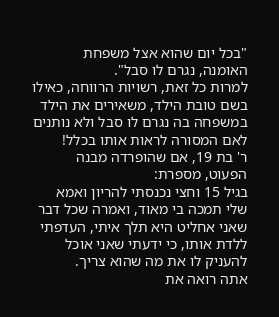"בכל יום שהוא אצל משפחת האומנה, נגרם לו סבל".
למרות כל זאת, רשויות הרווחה, כאילו בשם טובת הילד, משאירים את הילד במשפחה בה נגרם לו סבל ולא נותנים לאם המסורה לראות אותו בכלל!
ר' בת 19, אם שהופרדה מבנה הפעוט, מספרת:
בגיל 15 וחצי נכנסתי להריון ואמא שלי תמכה בי מאוד, ואמרה שכל דבר שאני אחליט היא תלך איתי, העדפתי ללדת אותו, כי ידעתי שאני אוכל להעניק לו את מה שהוא צריך.
אתה רואה את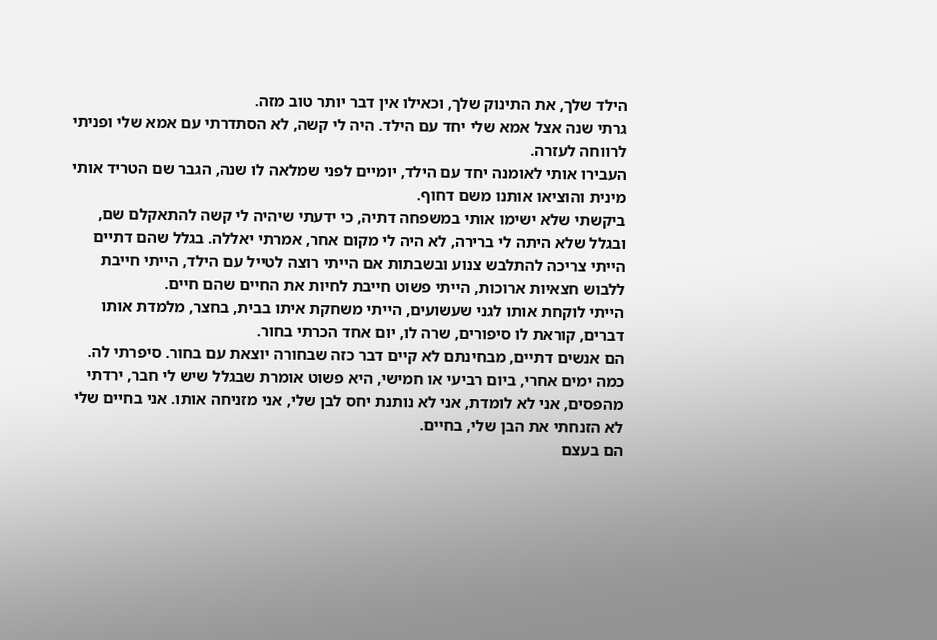הילד שלך, את התינוק שלך, וכאילו אין דבר יותר טוב מזה.
גרתי שנה אצל אמא שלי יחד עם הילד. היה לי קשה, לא הסתדרתי עם אמא שלי ופניתי לרווחה לעזרה.
העבירו אותי לאומנה יחד עם הילד, יומיים לפני שמלאה לו שנה, הגבר שם הטריד אותי מינית והוציאו אותנו משם דחוף.
ביקשתי שלא ישימו אותי במשפחה דתיה, כי ידעתי שיהיה לי קשה להתאקלם שם, ובגלל שלא היתה לי ברירה, לא היה לי מקום אחר, אמרתי יאללה. בגלל שהם דתיים הייתי צריכה להתלבש צנוע ובשבתות אם הייתי רוצה לטייל עם הילד, הייתי חייבת ללבוש חצאיות ארוכות, הייתי פשוט חייבת לחיות את החיים שהם חיים.
הייתי לוקחת אותו לגני שעשועים, הייתי משחקת איתו בבית, בחצר, מלמדת אותו דברים, קוראת לו סיפורים, שרה לו, יום אחד הכרתי בחור.
הם אנשים דתיים, מבחינתם לא קיים דבר כזה שבחורה יוצאת עם בחור. סיפרתי לה. כמה ימים אחרי, ביום רביעי או חמישי, היא פשוט אומרת שבגלל שיש לי חבר, ירדתי מהפסים, אני לא לומדת, אני לא נותנת יחס לבן שלי, אני מזניחה אותו. אני בחיים שלי לא הזנחתי את הבן שלי, בחיים.
הם בעצם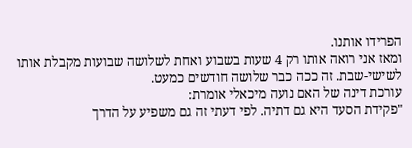הפרידו אותנו.
ומאז אני רואה אותו רק 4 שעות בשבוע ואחת לשלושה שבועות מקבלת אותו לשישי-שבת. זה ככה כבר שלושה חודשים כמעט.
עורכת דינה של האם נועה מיכאלי אומרת:
"פקידת הסעד היא גם דתיה. לפי דעתי זה גם משפיע על הדרך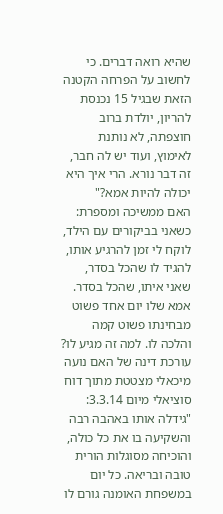שהיא רואה דברים. כי לחשוב על הפרחה הקטנה הזאת שבגיל 15 נכנסת להריון, יולדת ברוב חוצפתה, לא נותנת לאימוץ, ועוד יש לה חבר, זה דבר נורא. הרי איך היא יכולה להיות אמא?"
האם ממשיכה ומספרת:
כשאני בביקורים עם הילד, לוקח לי זמן להרגיע אותו, להגיד לו שהכל בסדר, שאני איתו, שהכל בסדר. אמא שלו יום אחד פשוט מבחינתו פשוט קמה והלכה לו. למה זה מגיע לו?
עורכת דינה של האם נועה מיכאלי מצטטת מתוך דוח סוציאלי מיום 3.3.14:
"גידלה אותו באהבה רבה והשקיעה בו את כל כולה, והוכיחה מסוגלות הורית טובה ובריאה. כל יום במשפחת האומנה גורם לו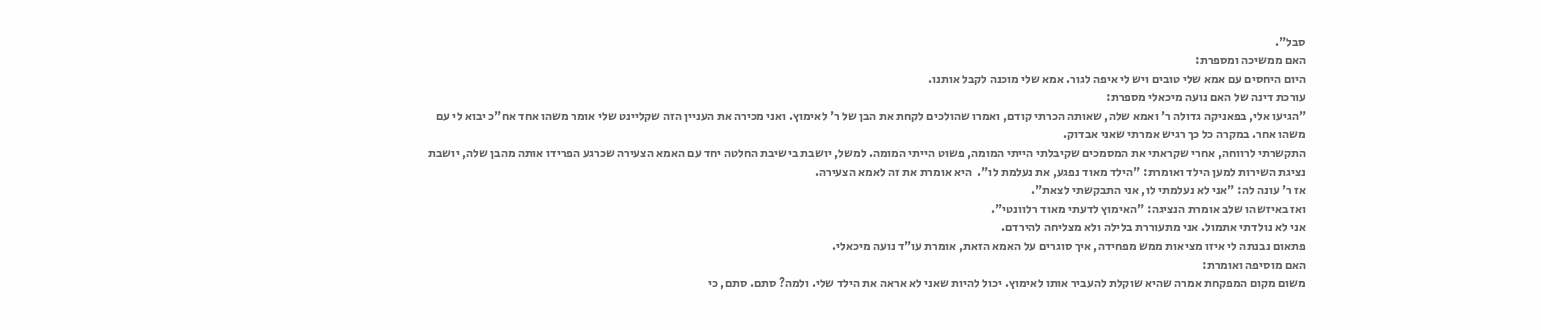סבל".
האם ממשיכה ומספרת:
היום היחסים עם אמא שלי טובים ויש לי איפה לגור. אמא שלי מוכנה לקבל אותנו.
עורכת דינה של האם נועה מיכאלי מספרת:
"הגיעו אלי, בפאניקה גדולה ר' ואמא שלה, שאותה הכרתי קודם, ואמרו שהולכים לקחת את הבן של ר' לאימוץ. ואני מכירה את העניין הזה שקליינט שלי אומר משהו אחד אח"כ יבוא לי עם משהו אחר. במקרה כל כך רגיש אמרתי שאני אבדוק.
התקשרתי לרווחה, אחרי שקראתי את המסמכים שקיבלתי הייתי המומה, פשוט הייתי המומה. למשל, יושבת בישיבת החלטה יחד עם האמא הצעירה שכרגע הפרידו אותה מהבן שלה, יושבת נציגת השירות למען הילד ואומרת: "הילד מאוד נפגע, את נעלמת לו".  היא אומרת את זה לאמא הצעירה.
אז ר' עונה לה: "אני לא נעלמתי לו, אני התבקשתי לצאת".
ואז באיזשהו שלב אומרת הנציגה: "האימוץ לדעתי מאוד רלוונטי".
אני לא נולדתי אתמול. אני מתעוררת בלילה ולא מצליחה להירדם.
פתאום נבנתה לי איזו מציאות ממש מפחידה, איך סוגרים על האמא הזאת, אומרת עו"ד נועה מיכאלי.
האם מוסיפה ואומרת:
משום מקום המפקחת אמרה שהיא שוקלת להעביר אותו לאימוץ. יכול להיות שאני לא אראה את הילד שלי. ולמה? סתם. סתם, כי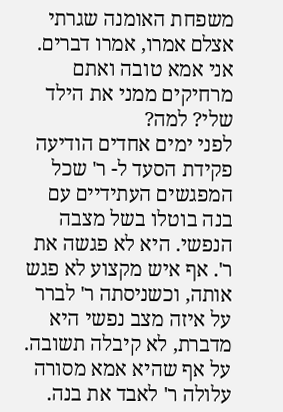משפחת האומנה שגרתי אצלם אמרו, אמרו דברים.
אני אמא טובה ואתם מרחיקים ממני את הילד שלי? למה?
לפני ימים אחדים הודיעה פקידת הסעד ל- ר' שכל המפגשים העתידיים עם בנה בוטלו בשל מצבה הנפשי. היא לא פגשה את ר'. אף איש מקצוע לא פגש אותה, וכשניסתה ר' לברר על איזה מצב נפשי היא מדברת, לא קיבלה תשובה. על אף שהיא אמא מסורה עלולה ר' לאבד את בנה.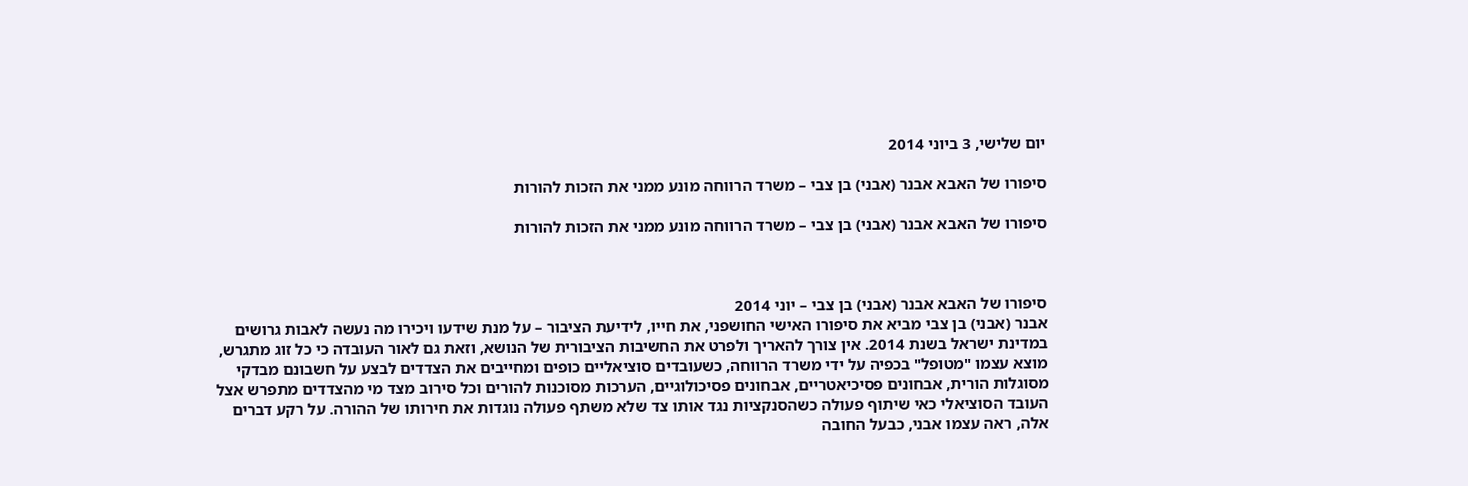יום שלישי, 3 ביוני 2014

סיפורו של האבא אבנר (אבני) בן צבי – משרד הרווחה מונע ממני את הזכות להורות

סיפורו של האבא אבנר (אבני) בן צבי – משרד הרווחה מונע ממני את הזכות להורות



סיפורו של האבא אבנר (אבני) בן צבי – יוני 2014
אבנר (אבני) בן צבי מביא את סיפורו האישי החושפני, את חייו, לידיעת הציבור – על מנת שידעו ויכירו מה נעשה לאבות גרושים במדינת ישראל בשנת 2014. אין צורך להאריך ולפרט את החשיבות הציבורית של הנושא, וזאת גם לאור העובדה כי כל זוג מתגרש, מוצא עצמו "מטופל" בכפיה על ידי משרד הרווחה, כשעובדים סוציאליים כופים ומחייבים את הצדדים לבצע על חשבונם מבדקי מסוגלות הורית, אבחונים פסיכיאטריים, אבחונים פסיכולוגיים, הערכות מסוכנות להורים וכל סירוב מצד מי מהצדדים מתפרש אצל העובד הסוציאלי כאי שיתוף פעולה כשהסנקציות נגד אותו צד שלא משתף פעולה נוגדות את חירותו של ההורה. על רקע דברים אלה, ראה עצמו אבני, כבעל החובה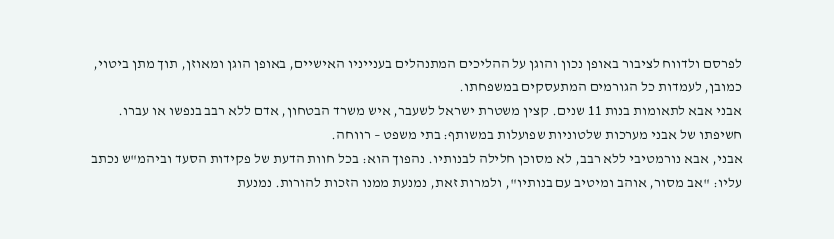לפרסם ולדווח לציבור באופן נכון והוגן על ההליכים המתנהלים בענייניו האישיים, באופן הוגן ומאוזן, תוך מתן ביטוי, כמובן, לעמדות כל הגורמים המתעסקים במשפחתו.
אבני אבא לתאומות בנות 11 שנים. קצין משטרת ישראל לשעבר, איש משרד הבטחון, אדם ללא רבב בנפשו או עברו.
חשיפתו של אבני מערכות שלטוניות שפועלות במשותף: בתי משפט – רווחה.
אבני, אבא נורמטיבי ללא רבב, לא מסוכן חלילה לבנותיו. נהפוך הוא: בכל חוות הדעת של פקידות הסעד וביהמ"ש נכתב עליו: "אב מסור, אוהב ומיטיב עם בנותיו", ולמרות זאת, נמנעת ממנו הזכות להורות. נמנעת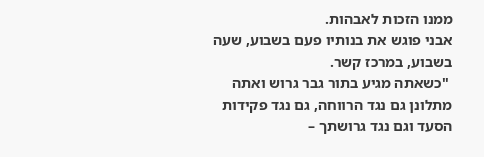ממנו הזכות לאבהות.
אבני פוגש את בנותיו פעם בשבוע, שעה בשבוע, במרכז קשר.
 "כשאתה מגיע בתור גבר גרוש ואתה מתלונן גם נגד הרווחה, גם נגד פקידות הסעד וגם נגד גרושתך –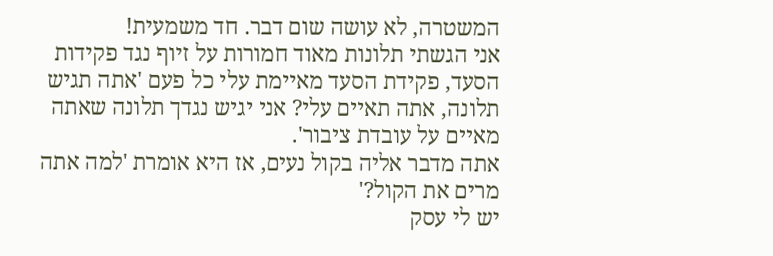המשטרה, לא עושה שום דבר. חד משמעית!
אני הגשתי תלונות מאוד חמורות על זיוף נגד פקידות הסעד, פקידת הסעד מאיימת עלי כל פעם 'אתה תגיש תלונה, אתה תאיים עלי? אני יגיש נגדך תלונה שאתה מאיים על עובדת ציבור'.
אתה מדבר אליה בקול נעים, אז היא אומרת 'למה אתה מרים את הקול?'
יש לי עסק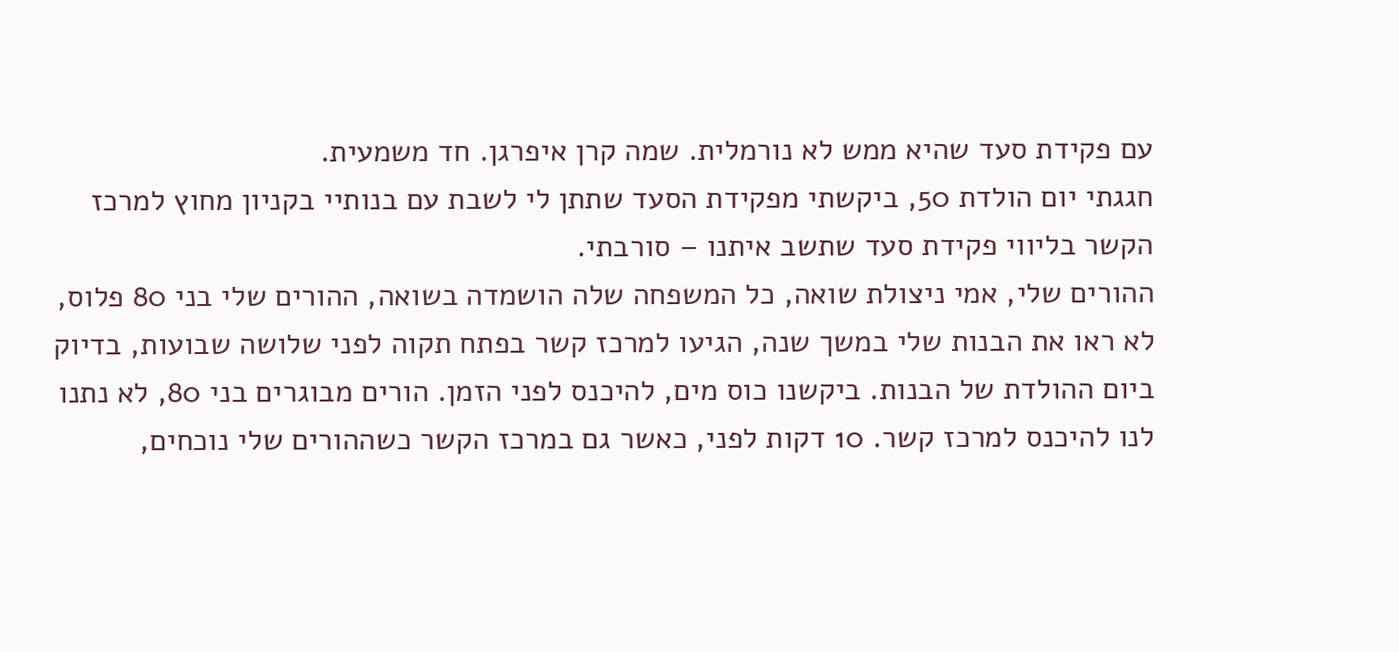עם פקידת סעד שהיא ממש לא נורמלית. שמה קרן איפרגן. חד משמעית.
חגגתי יום הולדת 50, ביקשתי מפקידת הסעד שתתן לי לשבת עם בנותיי בקניון מחוץ למרכז הקשר בליווי פקידת סעד שתשב איתנו – סורבתי.
ההורים שלי, אמי ניצולת שואה, כל המשפחה שלה הושמדה בשואה, ההורים שלי בני 80 פלוס, לא ראו את הבנות שלי במשך שנה, הגיעו למרכז קשר בפתח תקוה לפני שלושה שבועות, בדיוק ביום ההולדת של הבנות. ביקשנו כוס מים, להיכנס לפני הזמן. הורים מבוגרים בני 80, לא נתנו לנו להיכנס למרכז קשר. 10 דקות לפני, כאשר גם במרכז הקשר כשההורים שלי נוכחים,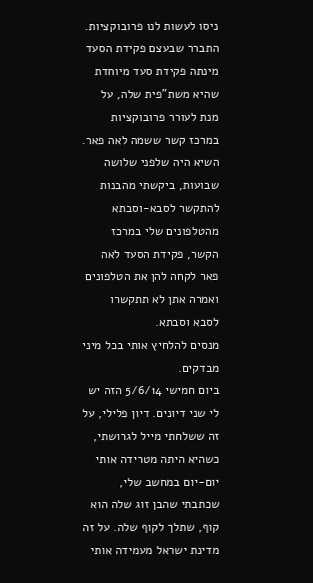ניסו לעשות לנו פרובוקציות.
התברר שבעצם פקידת הסעד מינתה פקידת סעד מיוחדת שהיא משת"פית שלה, על מנת לעורר פרובוקציות במרכז קשר ששמה לאה פאר.
השיא היה שלפני שלושה שבועות, ביקשתי מהבנות להתקשר לסבא-וסבתא מהטלפונים שלי במרכז הקשר, פקידת הסעד לאה פאר לקחה להן את הטלפונים ואמרה אתן לא תתקשרו לסבא וסבתא.
מנסים להלחיץ אותי בכל מיני מבדקים.
ביום חמישי 5/6/14 הזה יש לי שני דיונים. דיון פלילי, על זה ששלחתי מייל לגרושתי, כשהיא היתה מטרידה אותי יום-יום במחשב שלי, שכתבתי שהבן זוג שלה הוא קוף, שתלך לקוף שלה. על זה מדינת ישראל מעמידה אותי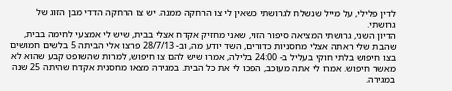לדין פלילי, על מייל שנשלח לגרושתי כשאין לי צו הרחקה ממנה. יש צו הרחקה הדדי מבן הזוג של גרושתי.
הדיון השני, גרושתי המציאה סיפור הזוי, שאני מחזיק אקדח אצלי בבית, שיש לי אמצעי לחימה בבית, שהבת שלי ראתה אצלי מחסניות כדורים, השד יודע מה, וב- 28/7/13 פרצו אלי הביתה 5 בלשים חמושים בצו חיפוש בלתי חוקי בעליל ב- 24:00 בלילה, אמרו שיש להם צו חיפוש, למרות שהשופט קבע שהוא לא מאשר חיפוש. אמרו לי אתה מעוכב, הפכו לי את כל הבית. במגירה מצאו מחסנית אקדח שהיתה 25 שנה במגירה.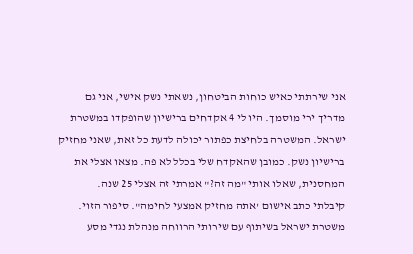אני שירתתי כאיש כוחות הביטחון, נשאתי נשק אישי, אני גם מדריך ירי מוסמך. היו לי 4 אקדחים ברישיון שהופקדו במשטרת ישראל. המשטרה בלחיצת כפתור יכולה לדעת כל זאת, שאני מחזיק ברישיון נשק. כמובן שהאקדח שלי בכלל לא פה. מצאו אצלי את המחסנית, שאלו אותי "מה זה?" אמרתי זה אצלי 25 שנה.
קיבלתי כתב אישום 'אתה מחזיק אמצעי לחימה". סיפור הזוי.
משטרת ישראל בשיתוף עם שירותי הרווחה מנהלת נגדי מסע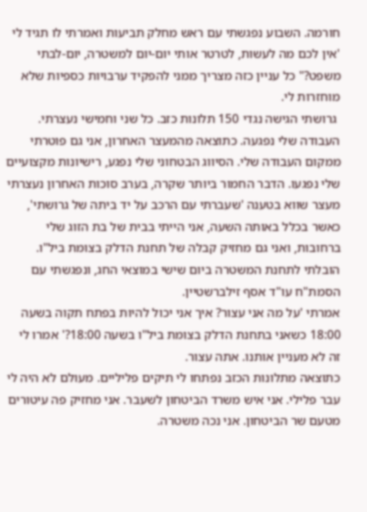חורמה. השבוע נפגשתי עם ראש מחלק תביעות ואמרתי לו תגיד לי 'אין לכם מה לעשות, לטרטר אותי יום-יום למשטרה, יום-לבתי משפט?" כל עניין כזה מצריך ממני להפקיד ערבויות כספיות שלא מוחזרות לי.
 גרושתי הגישה נגדי 150 תלונות כזב. כל שני וחמישי נעצרתי. העבודה שלי נפגעה. כתוצאה מהמעצר האחרון, אני גם פוטרתי ממקום העבודה שלי. הסיווג הבטחוני שלי נפגע, רישיונות מקצועיים שלי נפגעו. הדבר החמור ביותר שקרה, בערב סוכות האחרון נעצרתי מעצר שווא בטענה 'שעברתי עם הרכב על יד ביתה של גרושתי', כאשר בכלל באותה השעה, אני הייתי בבית של בת הזוג שלי ברחובות, ואני גם מחזיק קבלה של תחנת הדלק בצומת ביל"ו. הובלתי לתחנת המשטרה ביום שישי במוצאי החג, ונפגשתי עם הסמת"ח עו"ד אסף זילברשטיין.
אמרתי 'על מה אני עצור? איך אני יכול להיות בפתח תקוה בשעה 18:00 כשאני בתחנת הדלק בצומת ביל"ו בשעה 18:00?' אמרו לי זה לא מעניין אותנו. אתה עצור.
כתוצאה מתלונות הכזב נפתחו לי תיקים פליליים. מעולם לא היה לי עבר פלילי. אני איש משרד הביטחון לשעבר. אני מחזיק פה עיטורים מטעם שר הביטחון. אני נכה משטרה.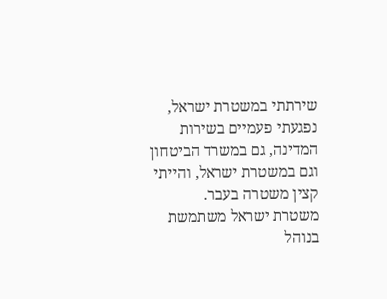שירתתי במשטרת ישראל, נפגעתי פעמיים בשירות המדינה, גם במשרד הביטחון וגם במשטרת ישראל, והייתי קצין משטרה בעבר.
משטרת ישראל משתמשת בנוהל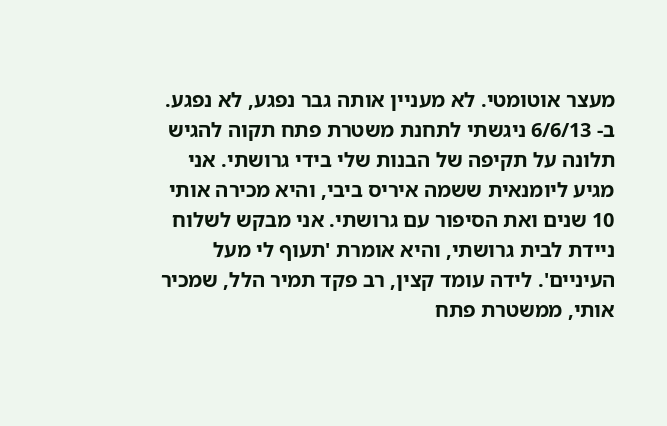מעצר אוטומטי. לא מעניין אותה גבר נפגע, לא נפגע.
ב- 6/6/13 ניגשתי לתחנת משטרת פתח תקוה להגיש תלונה על תקיפה של הבנות שלי בידי גרושתי. אני מגיע ליומנאית ששמה איריס ביבי, והיא מכירה אותי 10 שנים ואת הסיפור עם גרושתי. אני מבקש לשלוח ניידת לבית גרושתי, והיא אומרת 'תעוף לי מעל העיניים'. לידה עומד קצין, רב פקד תמיר הלל, שמכיר אותי, ממשטרת פתח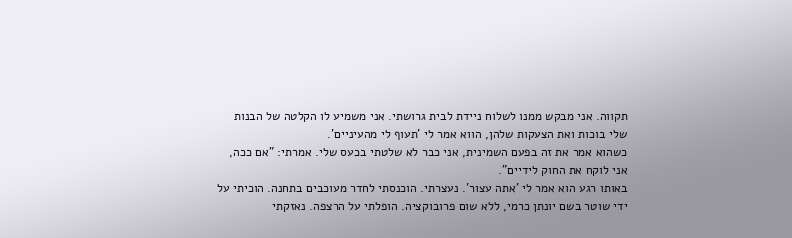תקווה. אני מבקש ממנו לשלוח ניידת לבית גרושתי. אני משמיע לו הקלטה של הבנות שלי בוכות ואת הצעקות שלהן, הווא אמר לי 'תעוף לי מהעיניים'.
כשהוא אמר את זה בפעם השמינית, אני כבר לא שלטתי בכעס שלי. אמרתי: "אם ככה, אני לוקח את החוק לידיים".
באותו רגע הוא אמר לי 'אתה עצור'. נעצרתי. הוכנסתי לחדר מעוכבים בתחנה. הוכיתי על ידי שוטר בשם יונתן כרמי, ללא שום פרובוקציה. הופלתי על הרצפה. נאזקתי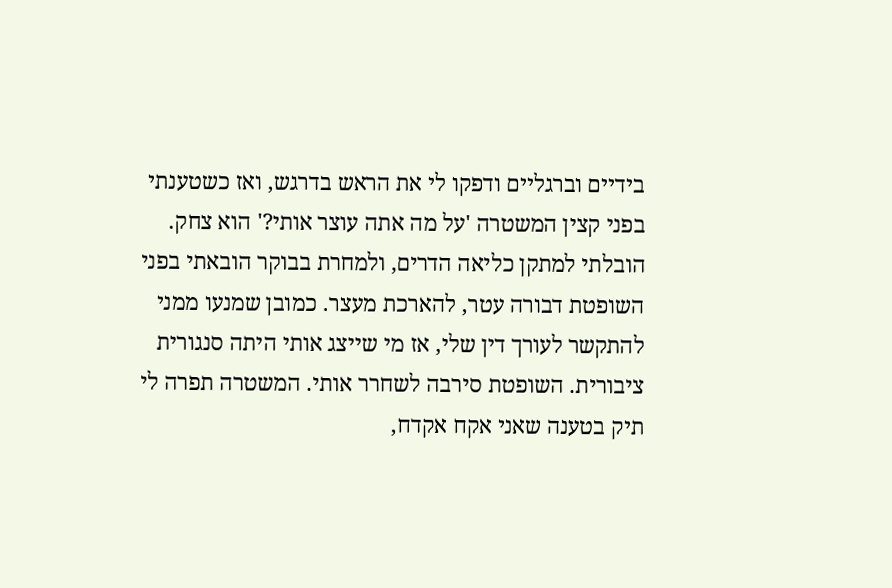בידיים וברגליים ודפקו לי את הראש בדרגש, ואז כשטענתי בפני קצין המשטרה 'על מה אתה עוצר אותי?' הוא צחק.
הובלתי למתקן כליאה הדרים, ולמחרת בבוקר הובאתי בפני השופטת דבורה עטר, להארכת מעצר. כמובן שמנעו ממני להתקשר לעורך דין שלי, אז מי שייצג אותי היתה סנגורית ציבורית. השופטת סירבה לשחרר אותי. המשטרה תפרה לי תיק בטענה שאני אקח אקדח,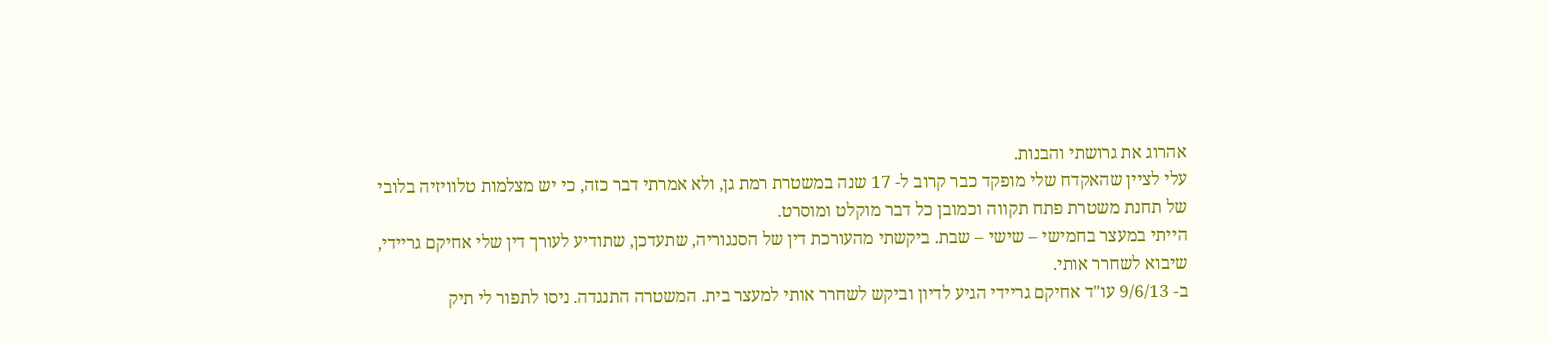אהרוג את גרושתי והבנות.
עלי לציין שהאקדח שלי מופקד כבר קרוב ל- 17 שנה במשטרת רמת גן, ולא אמרתי דבר כזה, כי יש מצלמות טלוויזיה בלובי של תחנת משטרת פתח תקווה וכמובן כל דבר מוקלט ומוסרט.
הייתי במעצר בחמישי – שישי – שבת. ביקשתי מהעורכת דין של הסנגוריה, שתעדכן, שתודיע לעורך דין שלי אחיקם גריידי, שיבוא לשחרר אותי.
ב- 9/6/13 עו"ד אחיקם גריידי הגיע לדיון וביקש לשחרר אותי למעצר בית. המשטרה התנגדה. ניסו לתפור לי תיק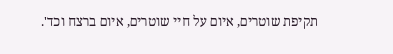תקיפת שוטרים, איום על חיי שוטרים, איום ברצח וכד'.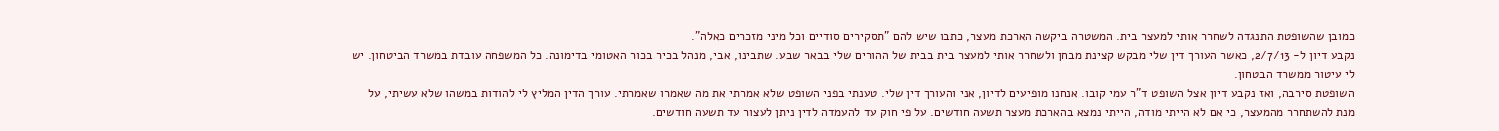כמובן שהשופטת התנגדה לשחרר אותי למעצר בית. המשטרה ביקשה הארכת מעצר, כתבו שיש להם "תסקירים סודיים וכל מיני מזכרים כאלה".
נקבע דיון ל- 2/7/13, כאשר העורך דין שלי מבקש קצינת מבחן ולשחרר אותי למעצר בית בבית של ההורים שלי בבאר שבע. שתבינו, אבי, מנהל בכיר בכור האטומי בדימונה. כל המשפחה עובדת במשרד הביטחון. יש לי עיטור ממשרד הבטחון.
השופטת סירבה, ואז נקבע דיון אצל השופט ד"ר עמי קובו. אנחנו מופיעים לדיון, אני והעורך דין שלי. טענתי בפני השופט שלא אמרתי את מה שאמרו שאמרתי. עורך הדין המליץ לי להודות במשהו שלא עשיתי, על מנת להשתחרר מהמעצר, כי אם לא הייתי מודה, הייתי נמצא בהארכת מעצר תשעה חודשים. על פי חוק עד להעמדה לדין ניתן לעצור עד תשעה חודשים.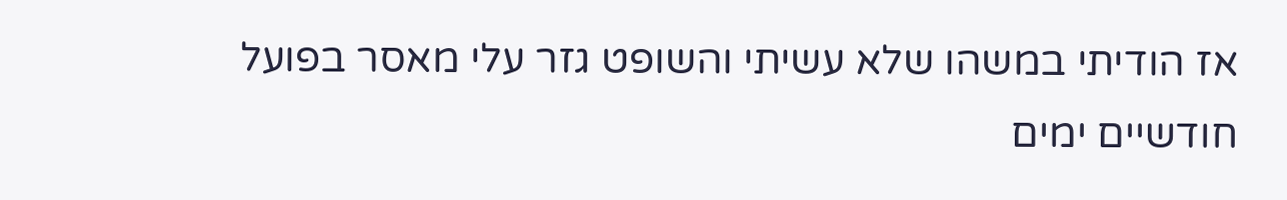אז הודיתי במשהו שלא עשיתי והשופט גזר עלי מאסר בפועל חודשיים ימים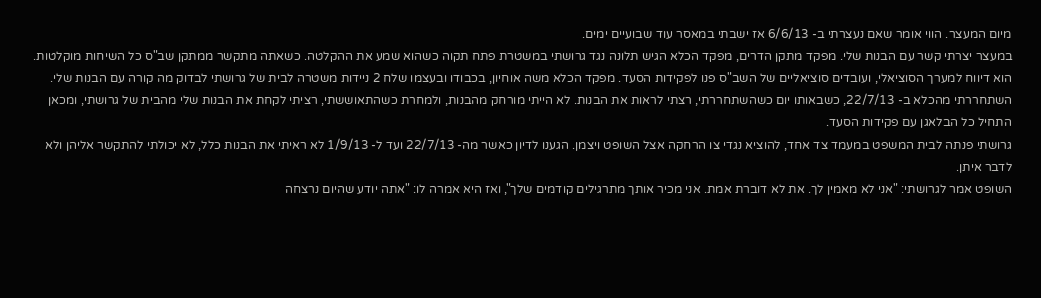מיום המעצר. הווי אומר שאם נעצרתי ב- 6/6/13 אז ישבתי במאסר עוד שבועיים ימים.
במעצר יצרתי קשר עם הבנות שלי. מפקד מתקן הדרים, מפקד הכלא הגיש תלונה נגד גרושתי במשטרת פתח תקוה כשהוא שמע את ההקלטה. כשאתה מתקשר ממתקן שב"ס כל השיחות מוקלטות. הוא דיווח למערך הסוציאלי, ועובדים סוציאליים של השב"ס פנו לפקידות הסעד. מפקד הכלא משה אוחיון, בכבודו ובעצמו שלח 2 ניידות משטרה לבית של גרושתי לבדוק מה קורה עם הבנות שלי.
השתחררתי מהכלא ב- 22/7/13, כשבאותו יום כשהשתחררתי, רצתי לראות את הבנות. לא הייתי מורחק מהבנות, ולמחרת כשהתאוששתי, רציתי לקחת את הבנות שלי מהבית של גרושתי, ומכאן התחיל כל הבלאגן עם פקידות הסעד.
גרושתי פנתה לבית המשפט במעמד צד אחד, להוציא נגדי צו הרחקה אצל השופט ויצמן. הגענו לדיון כאשר מה- 22/7/13 ועד ל- 1/9/13 לא ראיתי את הבנות כלל, לא יכולתי להתקשר אליהן ולא לדבר איתן.
השופט אמר לגרושתי: "אני לא מאמין לך. את לא דוברת אמת. אני מכיר אותך מתרגילים קודמים שלך", ואז היא אמרה לו: "אתה יודע שהיום נרצחה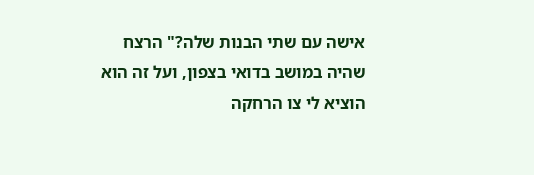אישה עם שתי הבנות שלה?" הרצח שהיה במושב בדואי בצפון, ועל זה הוא הוציא לי צו הרחקה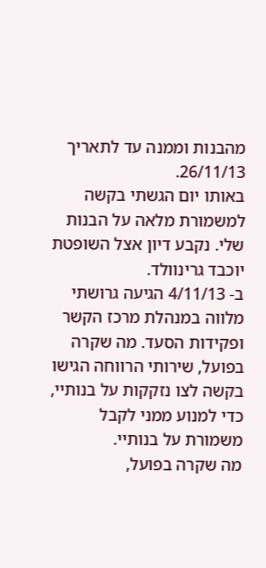מהבנות וממנה עד לתאריך 26/11/13.
באותו יום הגשתי בקשה למשמורת מלאה על הבנות שלי. נקבע דיון אצל השופטת יוכבד גרינוולד.
ב- 4/11/13 הגיעה גרושתי מלווה במנהלת מרכז הקשר ופקידות הסעד. מה שקרה בפועל, שירותי הרווחה הגישו בקשה לצו נזקקות על בנותיי, כדי למנוע ממני לקבל משמורת על בנותיי.
מה שקרה בפועל,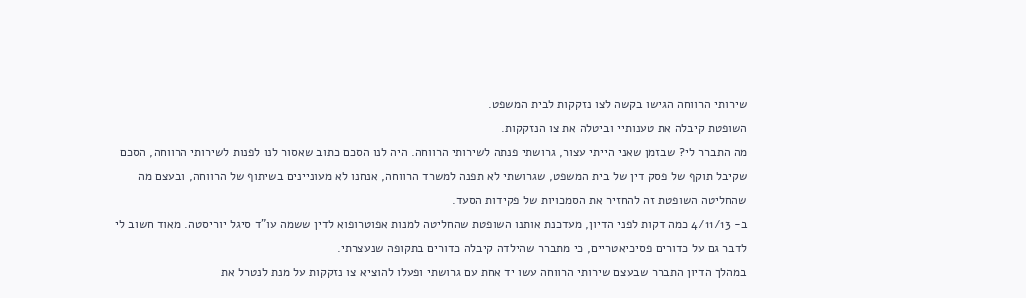שירותי הרווחה הגישו בקשה לצו נזקקות לבית המשפט.
השופטת קיבלה את טענותיי וביטלה את צו הנזקקות.
מה התברר לי? שבזמן שאני הייתי עצור, גרושתי פנתה לשירותי הרווחה. היה לנו הסכם כתוב שאסור לנו לפנות לשירותי הרווחה, הסכם שקיבל תוקף של פסק דין של בית המשפט, שגרושתי לא תפנה למשרד הרווחה, אנחנו לא מעוניינים בשיתוף של הרווחה, ובעצם מה שהחליטה השופטת זה להחזיר את הסמכויות של פקידות הסעד.
ב- 4/11/13 כמה דקות לפני הדיון, מעדכנת אותנו השופטת שהחליטה למנות אפוטרופוא לדין ששמה עו"ד סיגל יוריסטה. מאוד חשוב לי לדבר גם על כדורים פסיכיאטריים, כי מתברר שהילדה קיבלה כדורים בתקופה שנעצרתי.
במהלך הדיון התברר שבעצם שירותי הרווחה עשו יד אחת עם גרושתי ופעלו להוציא צו נזקקות על מנת לנטרל את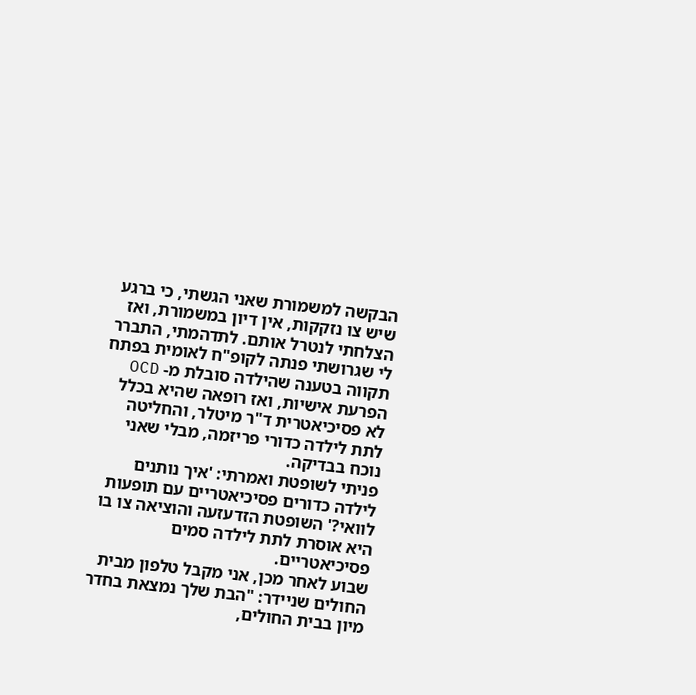הבקשה למשמורת שאני הגשתי, כי ברגע שיש צו נזקקות, אין דיון במשמורת, ואז הצלחתי לנטרל אותם. לתדהמתי, התברר לי שגרושתי פנתה לקופ"ח לאומית בפתח תקווה בטענה שהילדה סובלת מ- OCD הפרעת אישיות, ואז רופאה שהיא בכלל לא פסיכיאטרית ד"ר מיטלר, והחליטה לתת לילדה כדורי פריזמה, מבלי שאני נוכח בבדיקה.
פניתי לשופטת ואמרתי: 'איך נותנים לילדה כדורים פסיכיאטריים עם תופעות לוואי?' השופטת הזדעזעה והוציאה צו בו היא אוסרת לתת לילדה סמים פסיכיאטריים.
שבוע לאחר מכן, אני מקבל טלפון מבית החולים שניידר: "הבת שלך נמצאת בחדר מיון בבית החולים,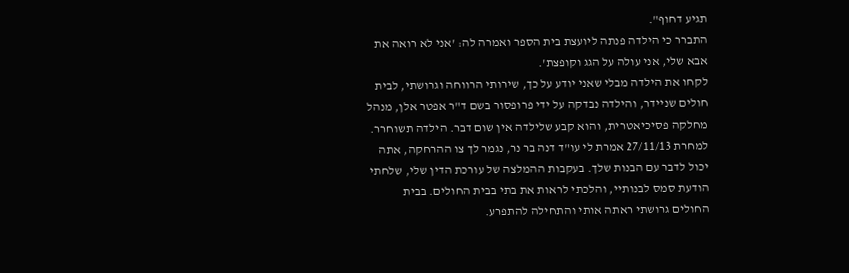תגיע דחוף".
התברר כי הילדה פנתה ליועצת בית הספר ואמרה לה: 'אני לא רואה את אבא שלי, אני עולה על הגג וקופצת'.
לקחו את הילדה מבלי שאני יודע על כך, שירותי הרווחה וגרושתי, לבית חולים שניידר, והילדה נבדקה על ידי פרופסור בשם ד"ר אפטר אלן, מנהל מחלקה פסיכיאטרית, והוא קבע שלילדה אין שום דבר. הילדה תשוחרר.
למחרת 27/11/13 אמרת לי עו"ד דנה בר נר, נגמר לך צו ההרחקה, אתה יכול לדבר עם הבנות שלך. בעקבות ההמלצה של עורכת הדין שלי, שלחתי הודעת סמס לבנותיי, והלכתי לראות את בתי בבית החולים. בבית החולים גרושתי ראתה אותי והתחילה להתפרע.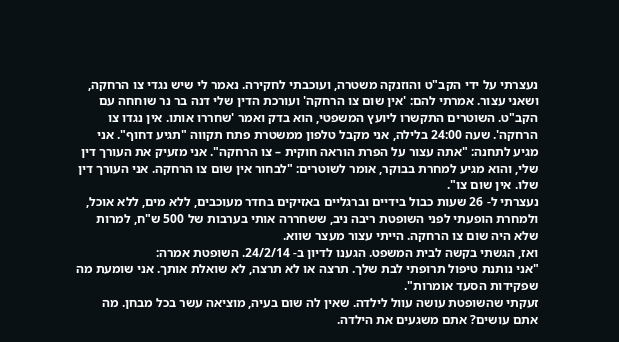נעצרתי על ידי הקב"ט והוזנקה משטרה, ועוכבתי לחקירה. נאמר לי שיש נגדי צו הרחקה, ושאני עצור. אמרתי להם: 'אין שום צו הרחקה' ועורכת הדין שלי דנה בר נר שוחחה עם הקב"ט. השוטרים התקשרו ליועץ המשפטי, הוא בדק ואמר 'שחררו אותו. אין נגדו צו הרחקה'. שעה 24:00 בלילה, אני מקבל טלפון ממשטרת פתח תקווה "תגיע דחוף". אני מגיע לתחנה: "אתה עצור על הפרת הוראה חוקית – צו הרחקה". אני מזעיק את העורך דין שלי, והוא מגיע למחרת בבוקר, אומר לשוטרים: "לבחור אין שום צו הרחקה. אני העורך דין שלו. אין שום צו".
נעצרתי ל- 26 שעות כבול בידיים וברגליים באזיקים בחדר מעוכבים, ללא מים, ללא אוכל, ולמחרת הופעתי לפני השופטת ריבה ניב, ששחררה אותי בערבות של 500 ש"ח, למרות שלא היה שום צו הרחקה. הייתי עצור מעצר שווא.
ואז, הגשתי בקשה לבית המשפט. הגענו לדיון ב- 24/2/14. השופטת אמרה:
"אני נותנת טיפול תרופתי לבת שלך. תרצה או לא תרצה, לא שואלת אותך. אני שומעת מה שפקידות הסעד אומרות".
זעקתי שהשופטת עושה עוול לילדה. שאין לה שום בעיה, מוציאה עשר בכל מבחן. מה אתם עושים? אתם משגעים את הילדה.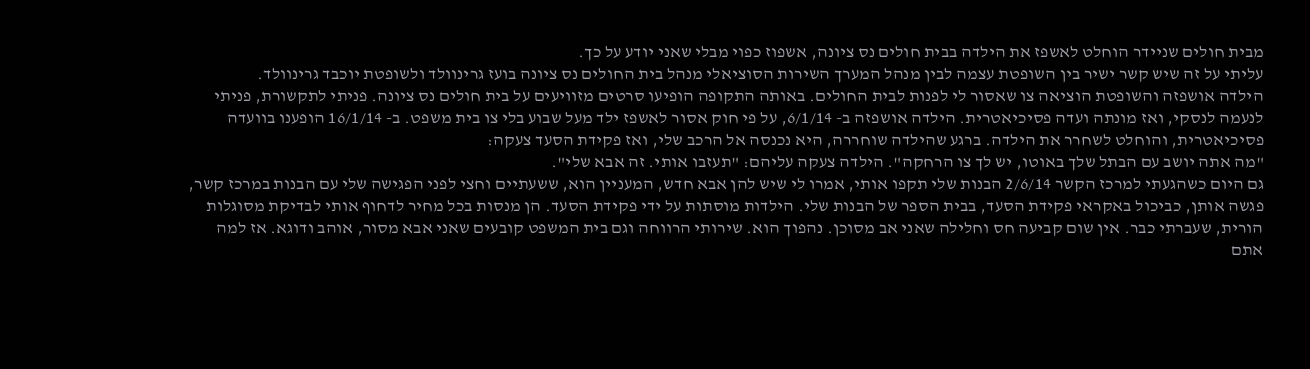מבית חולים שניידר הוחלט לאשפז את הילדה בבית חולים נס ציונה, אשפוז כפוי מבלי שאני יודע על כך.
עליתי על זה שיש קשר ישיר בין השופטת עצמה לבין מנהל המערך השירות הסוציאלי מנהל בית החולים נס ציונה בועז גרינוולד ולשופטת יוכבד גרינוולד.
הילדה אושפזה והשופטת הוציאה צו שאסור לי לפנות לבית החולים. באותה התקופה הופיעו סרטים מזוויעים על בית חולים נס ציונה. פניתי לתקשורת, פניתי לנעמה לנסקי, ואז מונתה ועדה פסיכיאטרית. הילדה אושפזה ב- 6/1/14, על פי חוק אסור לאשפז ילד מעל שבוע בלי צו בית משפט. ב- 16/1/14 הופענו בוועדה פסיכיאטרית, והוחלט לשחרר את הילדה. ברגע שהילדה שוחררה, היא נכנסה אל הרכב שלי, ואז פקידת הסעד צעקה:
"מה אתה יושב עם הבתל שלך באוטו, יש לך צו הרחקה". הילדה צעקה עליהם: "תעזבו אותי. זה אבא שלי".
גם היום כשהגעתי למרכז הקשר 2/6/14 הבנות שלי תקפו אותי, אמרו לי שיש להן אבא חדש, המעניין הוא, ששעתיים וחצי לפני הפגישה שלי עם הבנות במרכז קשר, פגשה אותן, כביכול באקראי פקידת הסעד, בבית הספר של הבנות שלי. הילדות מוסתות על ידי פקידת הסעד. הן מנסות בכל מחיר לדחוף אותי לבדיקת מסוגלות הורית, שעברתי כבר. אין שום קביעה חס וחלילה שאני אב מסוכן. נהפוך הוא. שירותי הרווחה וגם בית המשפט קובעים שאני אבא מסור, אוהב ודוגא. אז למה אתם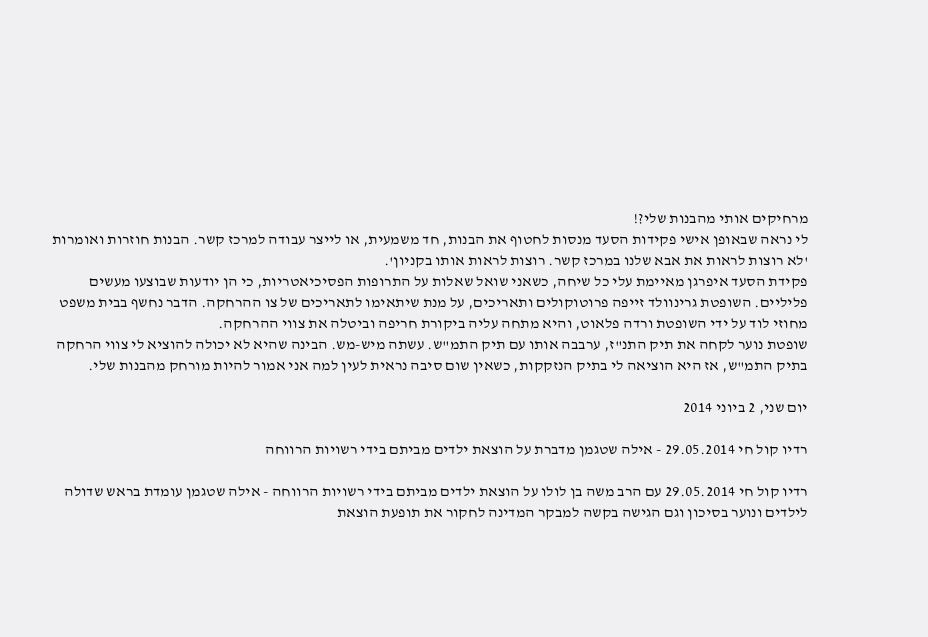מרחיקים אותי מהבנות שלי?!
לי נראה שבאופן אישי פקידות הסעד מנסות לחטוף את הבנות, חד משמעית, או לייצר עבודה למרכז קשר. הבנות חוזרות ואומרות 'לא רוצות לראות את אבא שלנו במרכז קשר. רוצות לראות אותו בקניון'.
פקידת הסעד איפרגן מאיימת עלי כל שיחה, כשאני שואל שאלות על התרופות הפסיכיאטריות, כי הן יודעות שבוצעו מעשים פליליים. השופטת גרינוולד זייפה פרוטוקולים ותאריכים, על מנת שיתאימו לתאריכים של צו ההרחקה. הדבר נחשף בבית משפט מחוזי לוד על ידי השופטת ורדה פלאוט, והיא מתחה עליה ביקורת חריפה וביטלה את צווי ההרחקה.
שופטת נוער לקחה את תיק התנ"ז, ערבבה אותו עם תיק התמ"ש. עשתה מיש-מש. הבינה שהיא לא יכולה להוציא לי צווי הרחקה בתיק התמ"ש, אז היא הוציאה לי בתיק הנזקקות, כשאין שום סיבה נראית לעין למה אני אמור להיות מורחק מהבנות שלי.

יום שני, 2 ביוני 2014

רדיו קול חי 29.05.2014 - אילה שטגמן מדברת על הוצאת ילדים מביתם בידי רשויות הרווחה

רדיו קול חי 29.05.2014 עם הרב משה בן לולו על הוצאת ילדים מביתם בידי רשויות הרווחה - אילה שטגמן עומדת בראש שדולה לילדים ונוער בסיכון וגם הגישה בקשה למבקר המדינה לחקור את תופעת הוצאת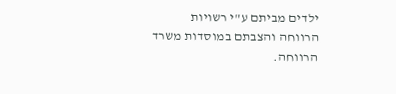ילדים מביתם ע"י רשויות הרווחה והצבתם במוסדות משרד הרווחה.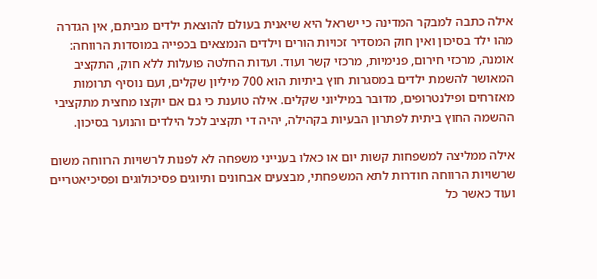אילה כתבה למבקר המדינה כי ישראל היא שיאנית בעולם להוצאת ילדים מביתם, אין הגדרה מהו ילד בסיכון ואין חוק המסדיר זכויות הורים וילדים הנמצאים בכפייה במוסדות הרווחה: אומנה, מרכזי חירום, פנימיות, מרכזי קשר ועוד. ועדות החלטה פועלות ללא חוק, התקציב המאושר להשמת ילדים במסגרות חוץ ביתיות הוא 700 מיליון שקלים, ועם נוסיף תרומות מאזרחים ופילנטרופים, מדובר במיליוני שקלים. אילה טוענת כי גם אם יוקצו מחצית מתקציבי ההשמה החוץ ביתית לפתרון הבעיות בקהילה, יהיה די תקציב לכל הילדים והנוער בסיכון.

אילה ממליצה למשפחות קשות יום או כאלו בענייני משפחה לא לפנות לרשויות הרווחה משום שרשויות הרווחה חודרות לתא המשפחתי, מבצעים אבחונים ותיוגים פסיכולוגים ופסיכיאטריים ועוד כאשר כל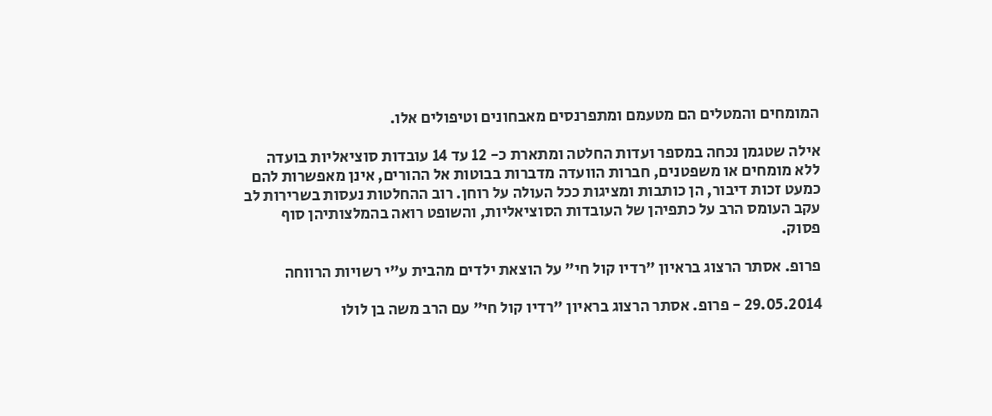המומחים והמטלים הם מטעמם ומתפרנסים מאבחונים וטיפולים אלו.

אילה שטגמן נכחה במספר ועדות החלטה ומתארת כ- 12 עד 14 עובדות סוציאליות בועדה ללא מומחים או משפטנים, חברות הוועדה מדברות בבוטות אל ההורים, אינן מאפשרות להם כמעט זכות דיבור, הן כותבות ומציגות ככל העולה על רוחן. רוב ההחלטות נעסות בשרירות לב עקב העומס הרב על כתפיהן של העובדות הסוציאליות, והשופט רואה בהמלצותיהן סוף פסוק.

פרופ. אסתר הרצוג בראיון "רדיו קול חי" על הוצאת ילדים מהבית ע"י רשויות הרווחה

29.05.2014 - פרופ. אסתר הרצוג בראיון "רדיו קול חי" עם הרב משה בן לולו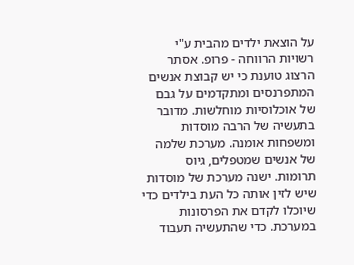על הוצאת ילדים מהבית ע"י רשויות הרווחה - פרופ. אסתר הרצוג טוענת כי יש קבוצת אנשים המתפרנסים ומתקדמים על גבם של אוכלוסיות מוחלשות. מדובר בתעשיה של הרבה מוסדות ומשפחות אומנה. מערכת שלמה של אנשים שמטפלים, גיוס תרומות. ישנה מערכת של מוסדות שיש לזין אותה כל העת בילדים כדי שיוכלו לקדם את הפרסונות במערכת. כדי שהתעשיה תעבוד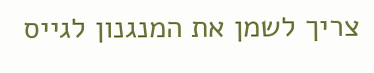צריך לשמן את המנגנון לגייס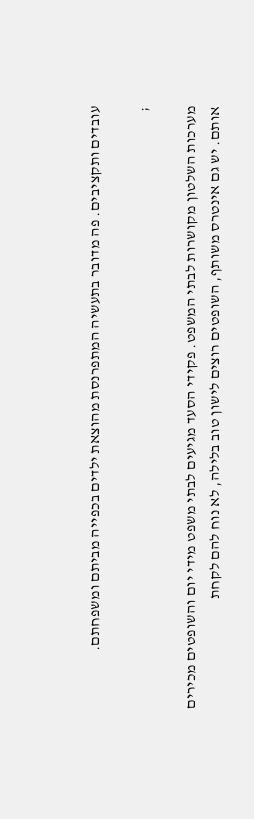עובדים ותקציבים. פה מדובר בתעשיה המתפרנסת מהוצאת ילדים בכפייה מביתם ומשפחתם.

;

מערכות השלטון מקושרות לבתי המשפט. פקידי הסעד מגיעים לבתי משפט מידי יום והשופטים מכירים אותם. יש גם אינטרס משותף, השופטים רוצים לישון טוב בלילה, לא נוח להם לקחת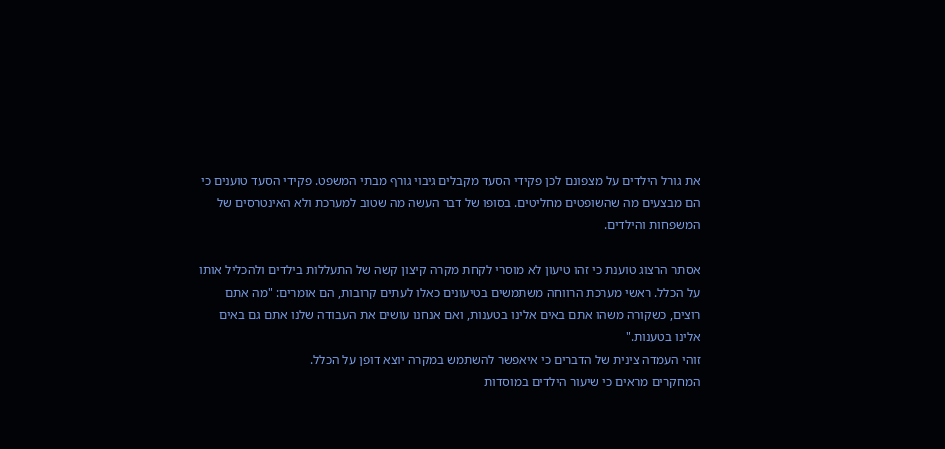את גורל הילדים על מצפונם לכן פקידי הסעד מקבלים גיבוי גורף מבתי המשפט. פקידי הסעד טוענים כי הם מבצעים מה שהשופטים מחליטים. בסופו של דבר העשה מה שטוב למערכת ולא האינטרסים של המשפחות והילדים.

אסתר הרצוג טוענת כי זהו טיעון לא מוסרי לקחת מקרה קיצון קשה של התעללות בילדים ולהכליל אותו על הכלל. ראשי מערכת הרווחה משתמשים בטיעונים כאלו לעתים קרובות, הם אומרים: "מה אתם רוצים, כשקורה משהו אתם באים אלינו בטענות, ואם אנחנו עושים את העבודה שלנו אתם גם באים אלינו בטענות."
זוהי העמדה צינית של הדברים כי איאפשר להשתמש במקרה יוצא דופן על הכלל.
המחקרים מראים כי שיעור הילדים במוסדות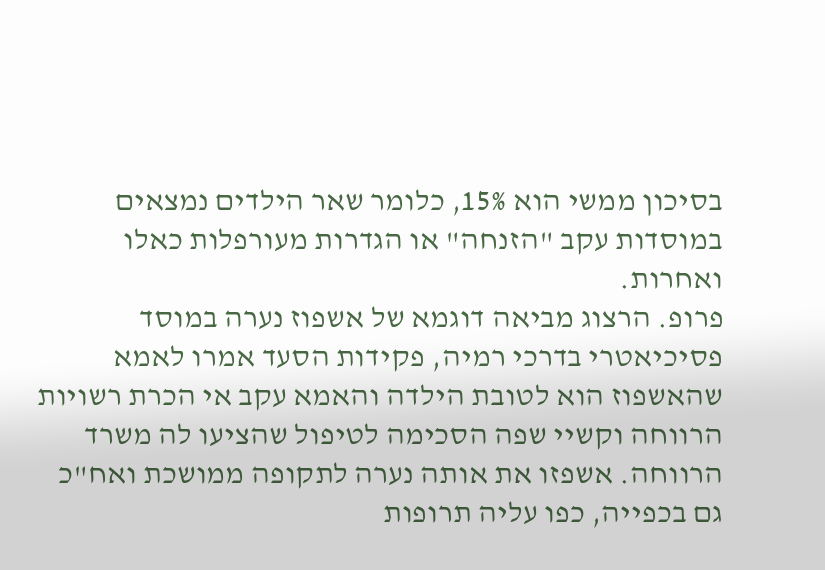בסיכון ממשי הוא 15%, כלומר שאר הילדים נמצאים במוסדות עקב "הזנחה" או הגדרות מעורפלות כאלו ואחרות.
פרופ. הרצוג מביאה דוגמא של אשפוז נערה במוסד פסיכיאטרי בדרכי רמיה, פקידות הסעד אמרו לאמא שהאשפוז הוא לטובת הילדה והאמא עקב אי הכרת רשויות הרווחה וקשיי שפה הסכימה לטיפול שהציעו לה משרד הרווחה. אשפזו את אותה נערה לתקופה ממושכת ואח"כ גם בכפייה, כפו עליה תרופות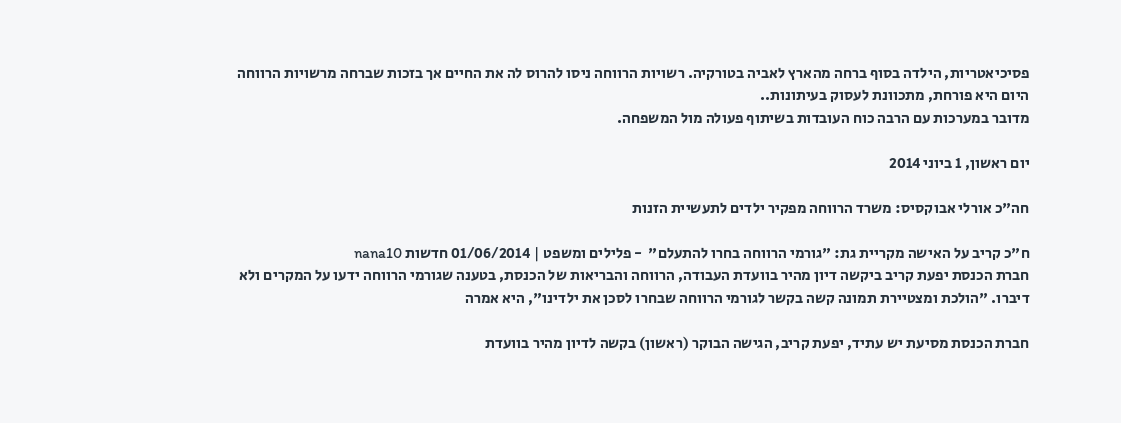פסיכיאטריות, הילדה בסוף ברחה מהארץ לאביה בטורקיה. רשויות הרווחה ניסו להרוס לה את החיים אך בזכות שברחה מרשויות הרווחה היום היא פורחת, מתכוונת לעסוק בעיתונות..
מדובר במערכות עם הרבה כוח העובדות בשיתוף פעולה מול המשפחה.

יום ראשון, 1 ביוני 2014

חה"כ אורלי אבוקסיס: משרד הרווחה מפקיר ילדים לתעשיית הזנות

ח"כ קריב על האישה מקריית גת: "גורמי הרווחה בחרו להתעלם"  - פלילים ומשפט | 01/06/2014 חדשות nana10
חברת הכנסת יפעת קריב ביקשה דיון מהיר בוועדת העבודה, הרווחה והבריאות של הכנסת, בטענה שגורמי הרווחה ידעו על המקרים ולא דיברו. "הולכת ומצטיירת תמונה קשה בקשר לגורמי הרווחה שבחרו לסכן את ילדינו", היא אמרה

חברת הכנסת מסיעת יש עתיד, יפעת קריב, הגישה הבוקר (ראשון) בקשה לדיון מהיר בוועדת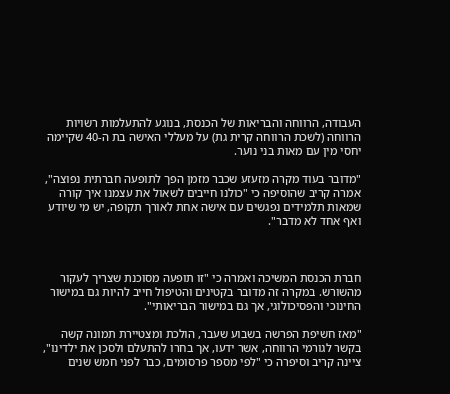העבודה, הרווחה והבריאות של הכנסת, בנוגע להתעלמות רשויות הרווחה (לשכת הרווחה קרית גת) על מעללי האישה בת ה-40 שקיימה יחסי מין עם מאות בני נוער.

"מדובר בעוד מקרה מזעזע שכבר מזמן הפך לתופעה חברתית נפוצה", אמרה קריב שהוסיפה כי "כולנו חייבים לשאול את עצמנו איך קורה שמאות תלמידים נפגשים עם אישה אחת לאורך תקופה, יש מי שיודע ואף אחד לא מדבר".



חברת הכנסת המשיכה ואמרה כי "זו תופעה מסוכנת שצריך לעקור מהשורש. במקרה זה מדובר בקטינים והטיפול חייב להיות גם במישור החינוכי והפסיכולוגי, אך גם במישור הבריאותי".

"מאז חשיפת הפרשה בשבוע שעבר, הולכת ומצטיירת תמונה קשה בקשר לגורמי הרווחה, אשר ידעו, אך בחרו להתעלם ולסכן את ילדינו", ציינה קריב וסיפרה כי "לפי מספר פרסומים, כבר לפני חמש שנים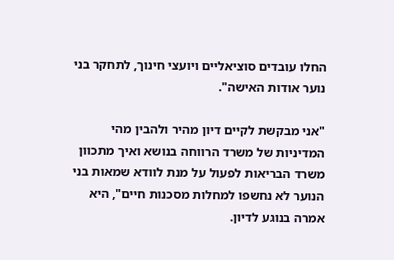החלו עובדים סוציאליים ויועצי חינוך, לתחקר בני נוער אודות האישה".

"אני מבקשת לקיים דיון מהיר ולהבין מהי המדיניות של משרד הרווחה בנושא ואיך מתכוון משרד הבריאות לפעול על מנת לוודא שמאות בני הנוער לא נחשפו למחלות מסכנות חיים", היא אמרה בנוגע לדיון.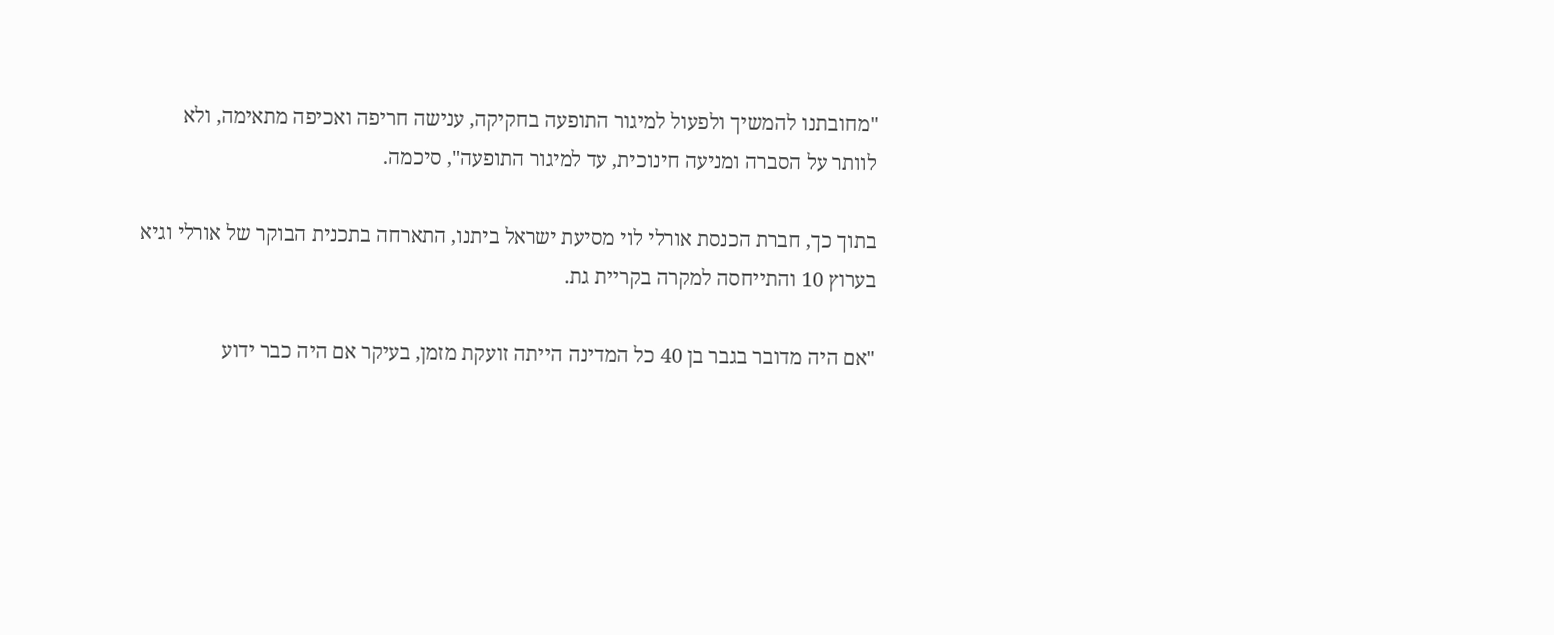"מחובתנו להמשיך ולפעול למיגור התופעה בחקיקה, ענישה חריפה ואכיפה מתאימה, ולא לוותר על הסברה ומניעה חינוכית, עד למיגור התופעה", סיכמה.

בתוך כך, חברת הכנסת אורלי לוי מסיעת ישראל ביתנו, התארחה בתכנית הבוקר של אורלי וגיא בערוץ 10 והתייחסה למקרה בקריית גת.

"אם היה מדובר בגבר בן 40 כל המדינה הייתה זועקת מזמן, בעיקר אם היה כבר ידוע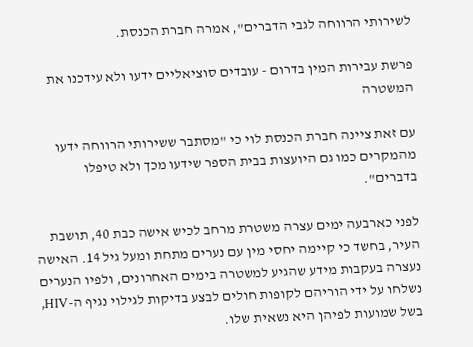לשירותי הרווחה לגבי הדברים", אמרה חברת הכנסת.

פרשת עבירות המין בדרום - עובדים סוציאליים ידעו ולא עידכנו את המשטרה

עם זאת ציינה חברת הכנסת לוי כי "מסתבר ששירותי הרווחה ידעו מהמקרים כמו גם היועצות בבית הספר שידעו מכך ולא טיפלו בדברים".

לפני כארבעה ימים עצרה משטרת מרחב לכיש אישה כבת 40, תושבת העיר, בחשד כי קיימה יחסי מין עם נערים מתחת ומעל גיל 14. האישה נעצרה בעקבות מידע שהגיע למשטרה בימים האחרונים, ולפיו הנערים נשלחו על ידי הוריהם לקופות חולים לבצע בדיקות לגילוי נגיף ה-HIV, בשל שמועות לפיהן היא נשאית שלו.